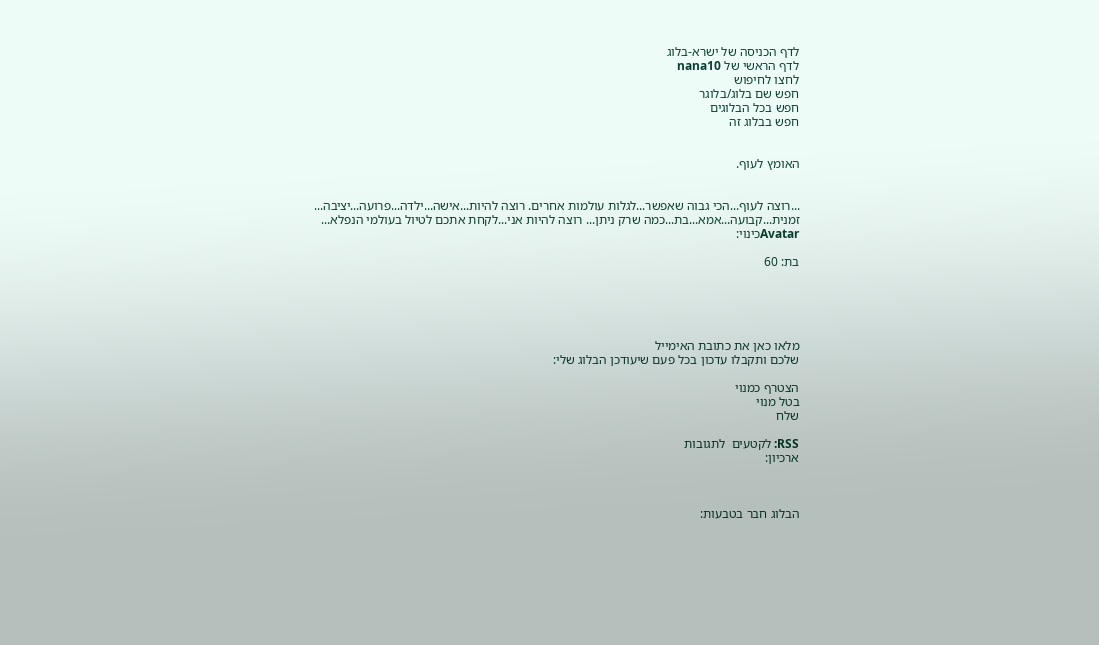לדף הכניסה של ישרא-בלוג
לדף הראשי של nana10
לחצו לחיפוש
חפש שם בלוג/בלוגר
חפש בכל הבלוגים
חפש בבלוג זה


האומץ לעוף.


...רוצה לעוף...הכי גבוה שאפשר...לגלות עולמות אחרים. רוצה להיות...אישה...ילדה...פרועה...יציבה... זמנית...קבועה...אמא...בת...כמה שרק ניתן... רוצה להיות אני...לקחת אתכם לטיול בעולמי הנפלא...
Avatarכינוי:

בת: 60





מלאו כאן את כתובת האימייל
שלכם ותקבלו עדכון בכל פעם שיעודכן הבלוג שלי:

הצטרף כמנוי
בטל מנוי
שלח

RSS: לקטעים  לתגובות
ארכיון:



הבלוג חבר בטבעות: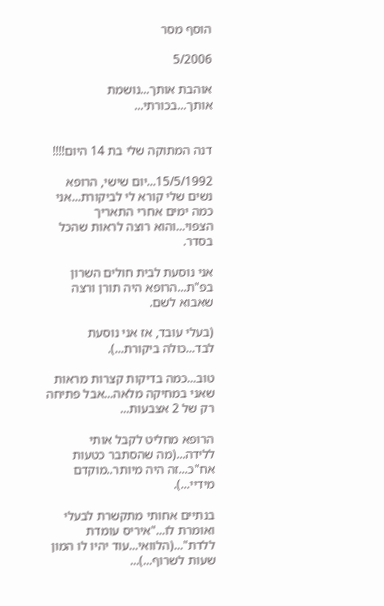הוסף מסר

5/2006

אוהבת אותך...נושמת אותך...בכורתי...


דנה המתוקה שלי בת 14 היום!!!!

15/5/1992...יום שישי, הרופא נשים שלי קורא לי לביקורת...אני כמה ימים אחרי התאריך הצפוי...והוא רוצה לראות שהכל בסדר.

אני נוסעת לבית חולים השרון בפ"ת...הרופא היה תורן ורצה שאבוא לשם.

(בעלי עובד, אז אני נוסעת לבד...כולה ביקורת...).

טוב...כמה בדיקות קצרות מראות שאני במחיקה מלאה...אבל פתיחה רק של 2 אצבעות...

הרופא מחליט לקבל אותי ללידה...(מה שהסתבר כטעות אח"כ...זה היה מיותר..מוקדם מידיי...).

בנתיים אחותי מתקשרת לבעלי ואומרת לו..."איריס עומדת ללדת"...(הלוואי...עוד יהיו לו המון שעות לשרוף...)...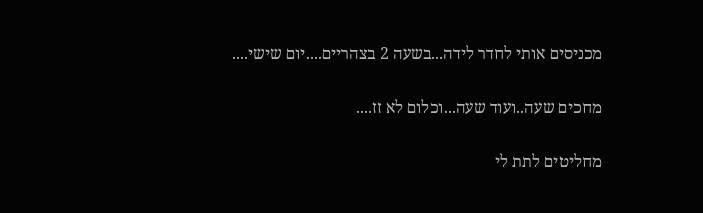מכניסים אותי לחדר לידה...בשעה 2 בצהריים....יום שישי....

מחכים שעה..ועוד שעה...וכלום לא זז....

מחליטים לתת לי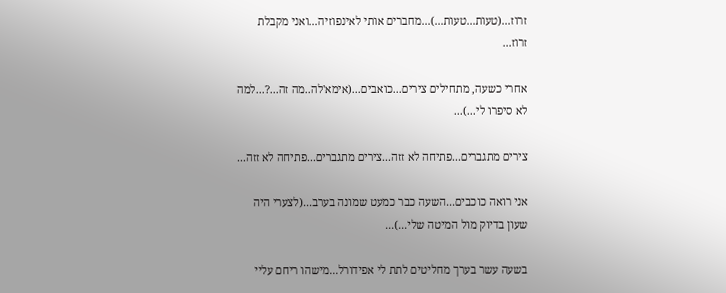זרוז...(טעות...טעות...)...מחברים אותי לאינפוזיה...ואני מקבלת זרוז...

אחרי כשעה, מתחילים צירים...כואבים...(אימא'לה..מה זה...?...למה לא סיפרו לי...)...

צירים מתגברים...פתיחה לא זזה...צירים מתגברים...פתיחה לא זזה...

אני רואה כוכבים...השעה כבר כמעט שמונה בערב...(לצערי היה שעון בדיוק מול המיטה שלי...)...

בשעה עשר בערך מחליטים לתת לי אפידורל...מישהו ריחם עליי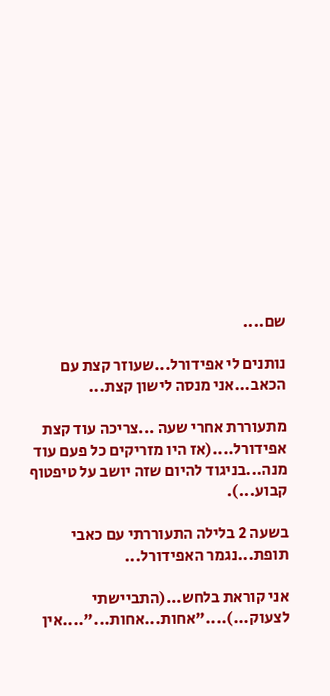שם....

נותנים לי אפידורל...שעוזר קצת עם הכאב...אני מנסה לישון קצת...

מתעוררת אחרי שעה ...צריכה עוד קצת אפידורל....(אז היו מזריקים כל פעם עוד מנה...בניגוד להיום שזה יושב על טיפטוף קבוע...).

בשעה 2 בלילה התעוררתי עם כאבי תופת...נגמר האפידורל...

אני קוראת בלחש...(התביישתי לצעוק...)...."אחות...אחות..."....אין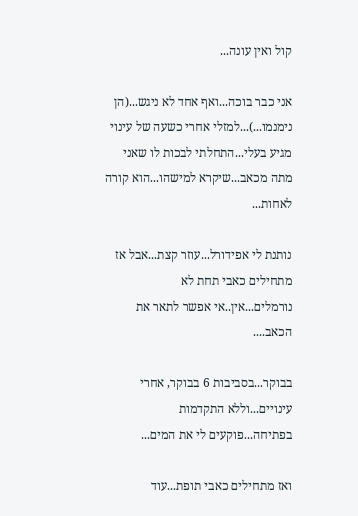קול ואין עונה...

אני כבר בוכה...ואף אחד לא ניגש...(הן נימנמו...)...למזלי אחרי כשעה של עינוי מגיע בעלי...התחלתי לבכות לו שאני מתה מכאב...שיקרא למישהו...הוא קורה לאחות...

נותנת לי אפידורל...עוזר קצת...אבל אז מתחילים כאבי תחת לא נורמלים...אין..אי אפשר לתאר את הכאב....

בבוקר...בסביבות 6 בבוקר, אחרי עינויים...וללא התקדמות בפתיחה...פוקעים לי את המים...

ואז מתחילים כאבי תופת...עוד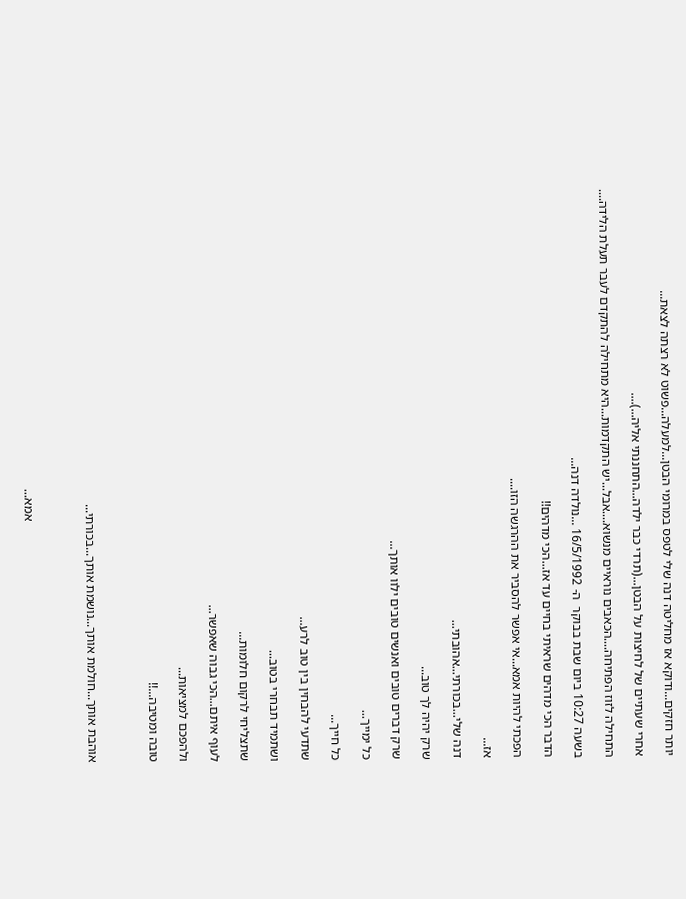יותר חזקים...ודוקא אז מחליטה דנה שלי לטפס במרומי הבטן...למעלה...פשוט לא רצתה לצאת...

אחרי שעתיים של לחיצות על הבטן...(תרדי כבר ילדה...התחננתי אליה...)....

התחילה לזוז הפתיחה....הכאבים נוראיים מנשוא....אבל...יש התקדמות...היא מתחילה להתקדם לעבר תעלת הלידה....

בשעה 10:27 ביום שבת בבוקר  ה- 16/5/1992 ...נולדה דנה...

הדבר הכי מדהים שראיתי בחיים עד אז...הכי מדהים!!

הפכתי להיות אמא...אי אפשר להסביר את ההרגשה הזו....

אז...

דנה שלי...בכורתי...אהובתי...

שרק יהיה לך טוב...

שרק דברים טובים ואנשים טובים ילוו אותך...

כל ימייך...

כל חייך...

שתדעי להבחין בין טוב לרע...

ושתמיד תבחרי בטוב...

שתצליחי לרקום חלומות...

לעוף איתם...הכי גבוה שאפשר...

ולהפכם למציאות...

טובה ומטיבה...!!



אוהבת אותך...חולמת אותך...נושמת אותך...בכורתי...



                                                                           אמא...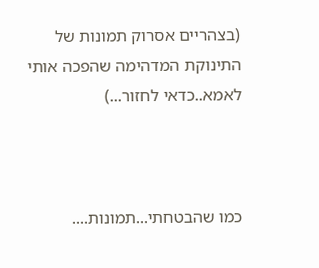(בצהריים אסרוק תמונות של התינוקת המדהימה שהפכה אותי לאמא..כדאי לחזור...)



כמו שהבטחתי...תמונות....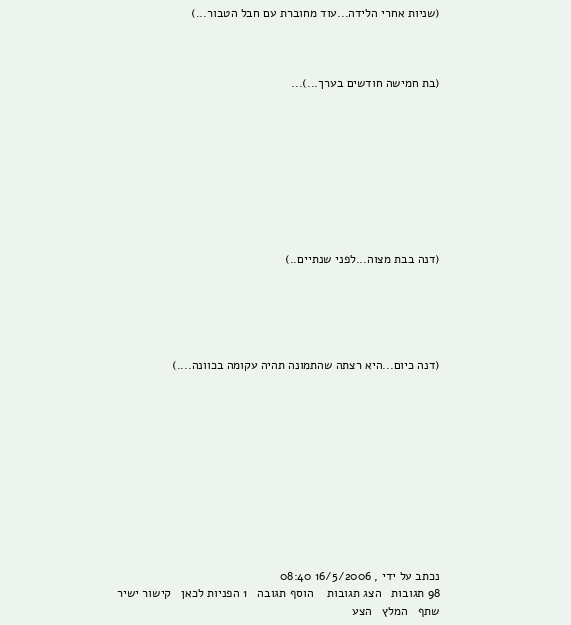(שניות אחרי הלידה...עוד מחוברת עם חבל הטבור...)



(בת חמישה חודשים בערך...)...









(דנה בבת מצוה...לפני שנתיים..)





(דנה כיום...היא רצתה שהתמונה תהיה עקומה בכוונה....)











נכתב על ידי , 16/5/2006 08:40
98 תגובות   הצג תגובות    הוסף תגובה   1 הפניות לכאן   קישור ישיר   שתף   המלץ   הצע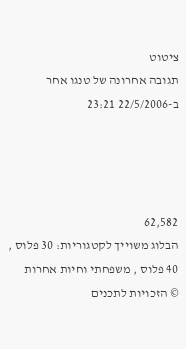ציטוט
תגובה אחרונה של טנגו אחר ב-22/5/2006 23:21




62,582
הבלוג משוייך לקטגוריות: 30 פלוס , 40 פלוס , משפחתי וחיות אחרות
© הזכויות לתכנים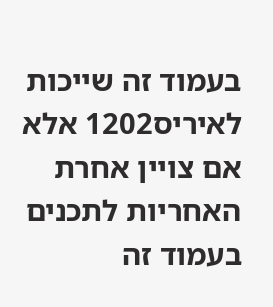בעמוד זה שייכות לאיריס1202 אלא אם צויין אחרת
האחריות לתכנים בעמוד זה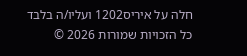חלה על איריס1202 ועליו/ה בלבד
כל הזכויות שמורות 2026 ©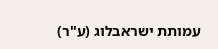עמותת ישראבלוג (ע"ר)